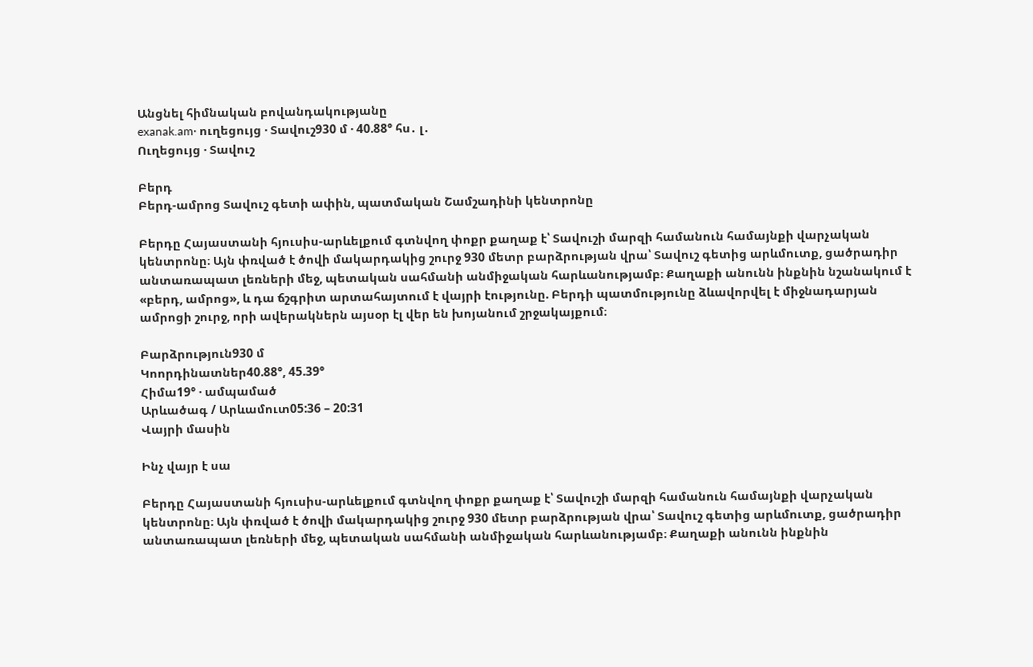Անցնել հիմնական բովանդակությանը
exanak.am· ուղեցույց · Տավուշ930 մ · 40.88° հս․ լ․
Ուղեցույց · Տավուշ

Բերդ
Բերդ-ամրոց Տավուշ գետի ափին, պատմական Շամշադինի կենտրոնը

Բերդը Հայաստանի հյուսիս-արևելքում գտնվող փոքր քաղաք է՝ Տավուշի մարզի համանուն համայնքի վարչական կենտրոնը։ Այն փռված է ծովի մակարդակից շուրջ 930 մետր բարձրության վրա՝ Տավուշ գետից արևմուտք, ցածրադիր անտառապատ լեռների մեջ, պետական սահմանի անմիջական հարևանությամբ։ Քաղաքի անունն ինքնին նշանակում է «բերդ, ամրոց», և դա ճշգրիտ արտահայտում է վայրի էությունը. Բերդի պատմությունը ձևավորվել է միջնադարյան ամրոցի շուրջ, որի ավերակներն այսօր էլ վեր են խոյանում շրջակայքում։

Բարձրություն930 մ
Կոորդինատներ40.88°, 45.39°
Հիմա19° · ամպամած
Արևածագ / Արևամուտ05:36 – 20:31
Վայրի մասին

Ինչ վայր է սա

Բերդը Հայաստանի հյուսիս-արևելքում գտնվող փոքր քաղաք է՝ Տավուշի մարզի համանուն համայնքի վարչական կենտրոնը։ Այն փռված է ծովի մակարդակից շուրջ 930 մետր բարձրության վրա՝ Տավուշ գետից արևմուտք, ցածրադիր անտառապատ լեռների մեջ, պետական սահմանի անմիջական հարևանությամբ։ Քաղաքի անունն ինքնին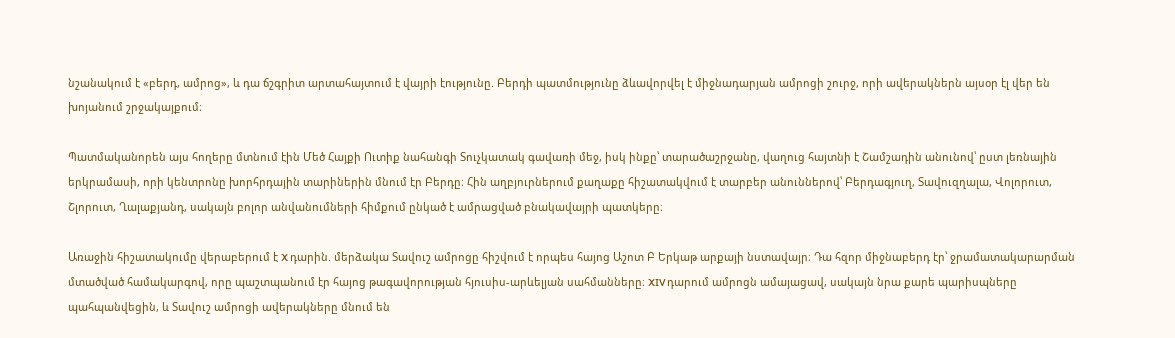նշանակում է «բերդ, ամրոց», և դա ճշգրիտ արտահայտում է վայրի էությունը. Բերդի պատմությունը ձևավորվել է միջնադարյան ամրոցի շուրջ, որի ավերակներն այսօր էլ վեր են խոյանում շրջակայքում։

Պատմականորեն այս հողերը մտնում էին Մեծ Հայքի Ուտիք նահանգի Տուչկատակ գավառի մեջ, իսկ ինքը՝ տարածաշրջանը, վաղուց հայտնի է Շամշադին անունով՝ ըստ լեռնային երկրամասի, որի կենտրոնը խորհրդային տարիներին մնում էր Բերդը։ Հին աղբյուրներում քաղաքը հիշատակվում է տարբեր անուններով՝ Բերդագյուղ, Տավուզղալա, Վոլորուտ, Շլորուտ, Ղալաքյանդ, սակայն բոլոր անվանումների հիմքում ընկած է ամրացված բնակավայրի պատկերը։

Առաջին հիշատակումը վերաբերում է X դարին. մերձակա Տավուշ ամրոցը հիշվում է որպես հայոց Աշոտ Բ Երկաթ արքայի նստավայր։ Դա հզոր միջնաբերդ էր՝ ջրամատակարարման մտածված համակարգով, որը պաշտպանում էր հայոց թագավորության հյուսիս-արևելյան սահմանները։ XIV դարում ամրոցն ամայացավ, սակայն նրա քարե պարիսպները պահպանվեցին, և Տավուշ ամրոցի ավերակները մնում են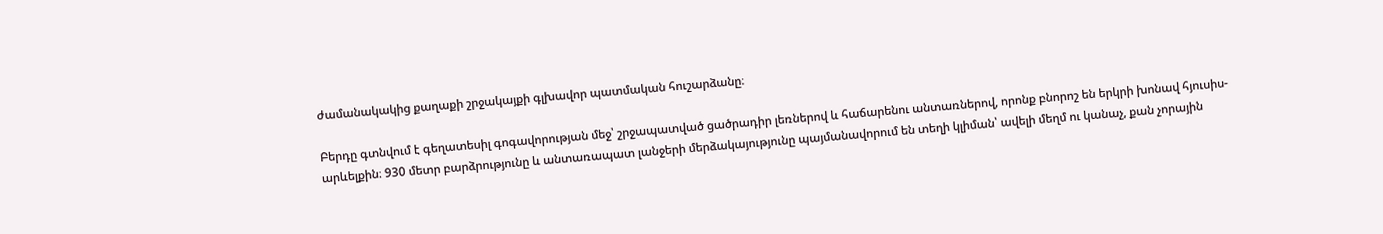ժամանակակից քաղաքի շրջակայքի գլխավոր պատմական հուշարձանը։

Բերդը գտնվում է գեղատեսիլ գոգավորության մեջ՝ շրջապատված ցածրադիր լեռներով և հաճարենու անտառներով, որոնք բնորոշ են երկրի խոնավ հյուսիս-արևելքին։ 930 մետր բարձրությունը և անտառապատ լանջերի մերձակայությունը պայմանավորում են տեղի կլիման՝ ավելի մեղմ ու կանաչ, քան չորային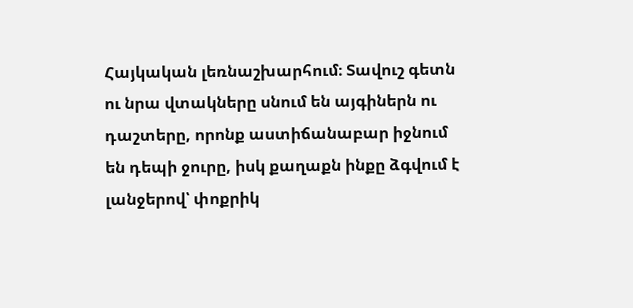Հայկական լեռնաշխարհում։ Տավուշ գետն ու նրա վտակները սնում են այգիներն ու դաշտերը, որոնք աստիճանաբար իջնում են դեպի ջուրը, իսկ քաղաքն ինքը ձգվում է լանջերով՝ փոքրիկ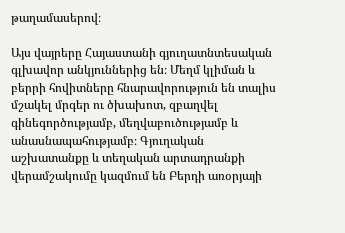թաղամասերով։

Այս վայրերը Հայաստանի գյուղատնտեսական գլխավոր անկյուններից են։ Մեղմ կլիման և բերրի հովիտները հնարավորություն են տալիս մշակել մրգեր ու ծխախոտ, զբաղվել գինեգործությամբ, մեղվաբուծությամբ և անասնապահությամբ։ Գյուղական աշխատանքը և տեղական արտադրանքի վերամշակումը կազմում են Բերդի առօրյայի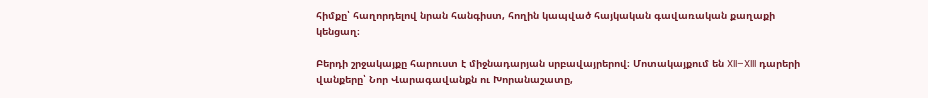հիմքը՝ հաղորդելով նրան հանգիստ, հողին կապված հայկական գավառական քաղաքի կենցաղ։

Բերդի շրջակայքը հարուստ է միջնադարյան սրբավայրերով։ Մոտակայքում են XII–XIII դարերի վանքերը՝ Նոր Վարագավանքն ու Խորանաշատը,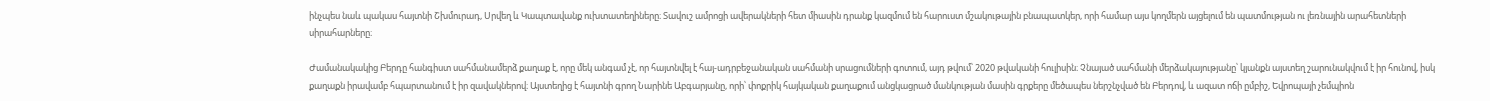ինչպես նաև պակաս հայտնի Շխմուրադ, Սրվեղ և Կապտավանք ուխտատեղիները։ Տավուշ ամրոցի ավերակների հետ միասին դրանք կազմում են հարուստ մշակութային բնապատկեր, որի համար այս կողմերն այցելում են պատմության ու լեռնային արահետների սիրահարները։

Ժամանակակից Բերդը հանգիստ սահմանամերձ քաղաք է, որը մեկ անգամ չէ, որ հայտնվել է հայ-ադրբեջանական սահմանի սրացումների գոտում, այդ թվում՝ 2020 թվականի հուլիսին։ Չնայած սահմանի մերձակայությանը՝ կյանքն այստեղ շարունակվում է իր հունով, իսկ քաղաքն իրավամբ հպարտանում է իր զավակներով։ Այստեղից է հայտնի գրող Նարինե Աբգարյանը, որի՝ փոքրիկ հայկական քաղաքում անցկացրած մանկության մասին գրքերը մեծապես ներշնչված են Բերդով, և ազատ ոճի ըմբիշ, Եվրոպայի չեմպիոն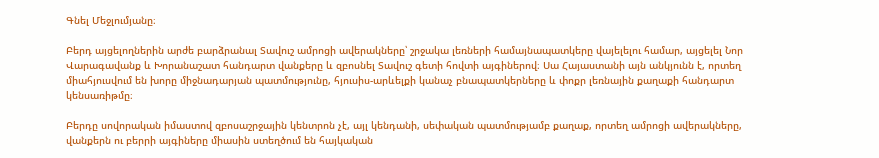Գնել Մեջլումյանը։

Բերդ այցելողներին արժե բարձրանալ Տավուշ ամրոցի ավերակները՝ շրջակա լեռների համայնապատկերը վայելելու համար, այցելել Նոր Վարագավանք և Խորանաշատ հանդարտ վանքերը և զբոսնել Տավուշ գետի հովտի այգիներով։ Սա Հայաստանի այն անկյունն է, որտեղ միահյուսվում են խորը միջնադարյան պատմությունը, հյուսիս-արևելքի կանաչ բնապատկերները և փոքր լեռնային քաղաքի հանդարտ կենսառիթմը։

Բերդը սովորական իմաստով զբոսաշրջային կենտրոն չէ, այլ կենդանի, սեփական պատմությամբ քաղաք, որտեղ ամրոցի ավերակները, վանքերն ու բերրի այգիները միասին ստեղծում են հայկական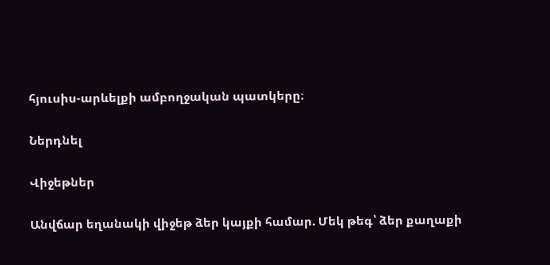հյուսիս-արևելքի ամբողջական պատկերը։

Ներդնել

Վիջեթներ

Անվճար եղանակի վիջեթ ձեր կայքի համար. Մեկ թեգ՝ ձեր քաղաքի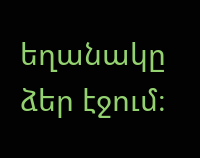եղանակը ձեր էջում։